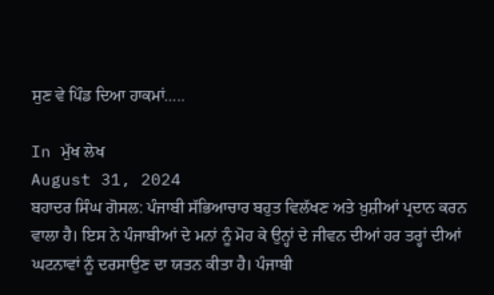ਸੁਣ ਵੇ ਪਿੰਡ ਦਿਆ ਹਾਕਮਾਂ…..

In ਮੁੱਖ ਲੇਖ
August 31, 2024
ਬਹਾਦਰ ਸਿੰਘ ਗੋਸਲ: ਪੰਜਾਬੀ ਸੱਭਿਆਚਾਰ ਬਹੁਤ ਵਿਲੱਖਣ ਅਤੇ ਖ਼ੁਸ਼ੀਆਂ ਪ੍ਰਦਾਨ ਕਰਨ ਵਾਲਾ ਹੈ। ਇਸ ਨੇ ਪੰਜਾਬੀਆਂ ਦੇ ਮਨਾਂ ਨੂੰ ਮੋਹ ਕੇ ਉਨ੍ਹਾਂ ਦੇ ਜੀਵਨ ਦੀਆਂ ਹਰ ਤਰ੍ਹਾਂ ਦੀਆਂ ਘਟਨਾਵਾਂ ਨੂੰ ਦਰਸਾਉਣ ਦਾ ਯਤਨ ਕੀਤਾ ਹੈ। ਪੰਜਾਬੀ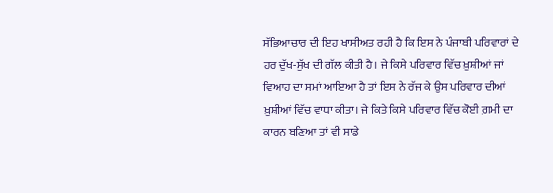ਸੱਭਿਆਚਾਰ ਦੀ ਇਹ ਖਾਸੀਅਤ ਰਹੀ ਹੈ ਕਿ ਇਸ ਨੇ ਪੰਜਾਬੀ ਪਰਿਵਾਰਾਂ ਦੇ ਹਰ ਦੁੱਖ-ਸੁੱਖ ਦੀ ਗੱਲ ਕੀਤੀ ਹੈ। ਜੇ ਕਿਸੇ ਪਰਿਵਾਰ ਵਿੱਚ ਖ਼ੁਸ਼ੀਆਂ ਜਾਂ ਵਿਆਹ ਦਾ ਸਮਾਂ ਆਇਆ ਹੈ ਤਾਂ ਇਸ ਨੇ ਰੱਜ ਕੇ ਉਸ ਪਰਿਵਾਰ ਦੀਆਂ ਖ਼ੁਸ਼ੀਆਂ ਵਿੱਚ ਵਾਧਾ ਕੀਤਾ। ਜੇ ਕਿਤੇ ਕਿਸੇ ਪਰਿਵਾਰ ਵਿੱਚ ਕੋਈ ਗ਼ਮੀ ਦਾ ਕਾਰਨ ਬਣਿਆ ਤਾਂ ਵੀ ਸਾਡੇ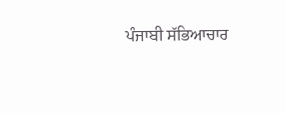ਪੰਜਾਬੀ ਸੱਭਿਆਚਾਰ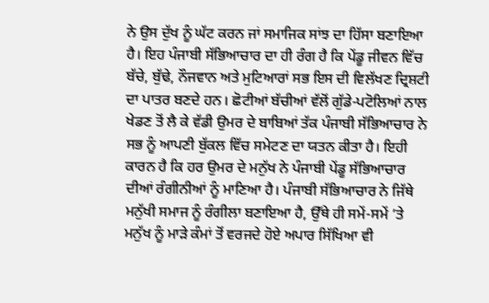ਨੇ ਉਸ ਦੁੱਖ ਨੂੰ ਘੱਟ ਕਰਨ ਜਾਂ ਸਮਾਜਿਕ ਸਾਂਝ ਦਾ ਹਿੱਸਾ ਬਣਾਇਆ ਹੈ। ਇਹ ਪੰਜਾਬੀ ਸੱਭਿਆਚਾਰ ਦਾ ਹੀ ਰੰਗ ਹੈ ਕਿ ਪੇਂਡੂ ਜੀਵਨ ਵਿੱਚ ਬੱਚੇ, ਬੁੱਢੇ, ਨੌਜਵਾਨ ਅਤੇ ਮੁਟਿਆਰਾਂ ਸਭ ਇਸ ਦੀ ਵਿਲੱਖਣ ਦ੍ਰਿਸ਼ਟੀ ਦਾ ਪਾਤਰ ਬਣਦੇ ਹਨ। ਛੋਟੀਆਂ ਬੱਚੀਆਂ ਵੱਲੋਂ ਗੁੱਡੇ-ਪਟੋਲਿਆਂ ਨਾਲ ਖੇਡਣ ਤੋਂ ਲੈ ਕੇ ਵੱਡੀ ਉਮਰ ਦੇ ਬਾਬਿਆਂ ਤੱਕ ਪੰਜਾਬੀ ਸੱਭਿਆਚਾਰ ਨੇ ਸਭ ਨੂੰ ਆਪਣੀ ਬੁੱਕਲ ਵਿੱਚ ਸਮੇਟਣ ਦਾ ਯਤਨ ਕੀਤਾ ਹੈ। ਇਹੀ ਕਾਰਨ ਹੈ ਕਿ ਹਰ ਉਮਰ ਦੇ ਮਨੁੱਖ ਨੇ ਪੰਜਾਬੀ ਪੇਂਡੂ ਸੱਭਿਆਚਾਰ ਦੀਆਂ ਰੰਗੀਨੀਆਂ ਨੂੰ ਮਾਣਿਆ ਹੈ। ਪੰਜਾਬੀ ਸੱਭਿਆਚਾਰ ਨੇ ਜਿੱਥੇ ਮਨੁੱਖੀ ਸਮਾਜ ਨੂੰ ਰੰਗੀਲਾ ਬਣਾਇਆ ਹੈ, ਉੱਥੇ ਹੀ ਸਮੇਂ-ਸਮੇਂ ’ਤੇ ਮਨੁੱਖ ਨੂੰ ਮਾੜੇ ਕੰਮਾਂ ਤੋਂ ਵਰਜਦੇ ਹੋਏ ਅਪਾਰ ਸਿੱਖਿਆ ਵੀ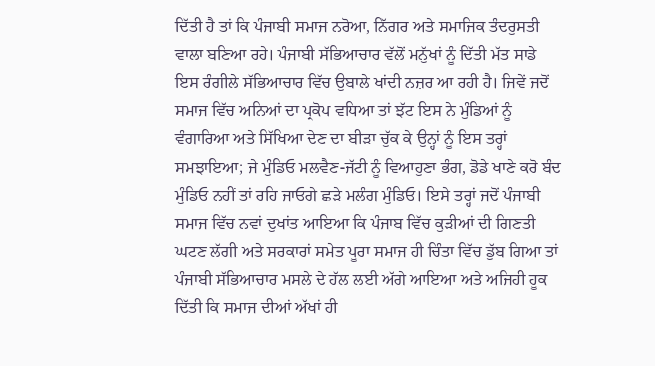ਦਿੱਤੀ ਹੈ ਤਾਂ ਕਿ ਪੰਜਾਬੀ ਸਮਾਜ ਨਰੋਆ, ਨਿੱਗਰ ਅਤੇ ਸਮਾਜਿਕ ਤੰਦਰੁਸਤੀ ਵਾਲਾ ਬਣਿਆ ਰਹੇ। ਪੰਜਾਬੀ ਸੱਭਿਆਚਾਰ ਵੱਲੋਂ ਮਨੁੱਖਾਂ ਨੂੰ ਦਿੱਤੀ ਮੱਤ ਸਾਡੇ ਇਸ ਰੰਗੀਲੇ ਸੱਭਿਆਚਾਰ ਵਿੱਚ ਉਬਾਲੇ ਖਾਂਦੀ ਨਜ਼ਰ ਆ ਰਹੀ ਹੈ। ਜਿਵੇਂ ਜਦੋਂ ਸਮਾਜ ਵਿੱਚ ਅਨਿਆਂ ਦਾ ਪ੍ਰਕੋਪ ਵਧਿਆ ਤਾਂ ਝੱਟ ਇਸ ਨੇ ਮੁੰਡਿਆਂ ਨੂੰ ਵੰਗਾਰਿਆ ਅਤੇ ਸਿੱਖਿਆ ਦੇਣ ਦਾ ਬੀੜਾ ਚੁੱਕ ਕੇ ਉਨ੍ਹਾਂ ਨੂੰ ਇਸ ਤਰ੍ਹਾਂ ਸਮਝਾਇਆ; ਜੇ ਮੁੰਡਿਓ ਮਲਵੈਣ-ਜੱਟੀ ਨੂੰ ਵਿਆਹੁਣਾ ਭੰਗ, ਡੋਡੇ ਖਾਣੇ ਕਰੋ ਬੰਦ ਮੁੰਡਿਓ ਨਹੀਂ ਤਾਂ ਰਹਿ ਜਾਓਗੇ ਛੜੇ ਮਲੰਗ ਮੁੰਡਿਓ। ਇਸੇ ਤਰ੍ਹਾਂ ਜਦੋਂ ਪੰਜਾਬੀ ਸਮਾਜ ਵਿੱਚ ਨਵਾਂ ਦੁਖਾਂਤ ਆਇਆ ਕਿ ਪੰਜਾਬ ਵਿੱਚ ਕੁੜੀਆਂ ਦੀ ਗਿਣਤੀ ਘਟਣ ਲੱਗੀ ਅਤੇ ਸਰਕਾਰਾਂ ਸਮੇਤ ਪੂਰਾ ਸਮਾਜ ਹੀ ਚਿੰਤਾ ਵਿੱਚ ਡੁੱਬ ਗਿਆ ਤਾਂ ਪੰਜਾਬੀ ਸੱਭਿਆਚਾਰ ਮਸਲੇ ਦੇ ਹੱਲ ਲਈ ਅੱਗੇ ਆਇਆ ਅਤੇ ਅਜਿਹੀ ਹੂਕ ਦਿੱਤੀ ਕਿ ਸਮਾਜ ਦੀਆਂ ਅੱਖਾਂ ਹੀ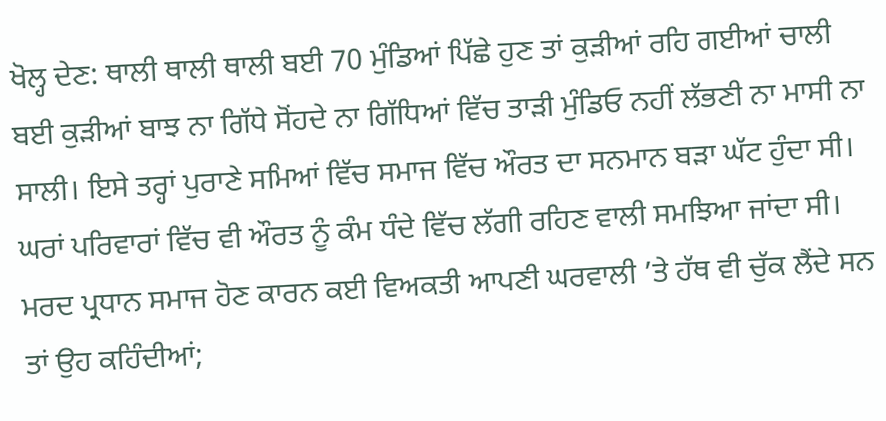ਖੋਲ੍ਹ ਦੇਣ: ਥਾਲੀ ਥਾਲੀ ਥਾਲੀ ਬਈ 70 ਮੁੰਡਿਆਂ ਪਿੱਛੇ ਹੁਣ ਤਾਂ ਕੁੜੀਆਂ ਰਹਿ ਗਈਆਂ ਚਾਲੀ ਬਈ ਕੁੜੀਆਂ ਬਾਝ ਨਾ ਗਿੱਧੇ ਸੋਂਹਦੇ ਨਾ ਗਿੱਧਿਆਂ ਵਿੱਚ ਤਾੜੀ ਮੁੰਡਿਓ ਨਹੀਂ ਲੱਭਣੀ ਨਾ ਮਾਸੀ ਨਾ ਸਾਲੀ। ਇਸੇ ਤਰ੍ਹਾਂ ਪੁਰਾਣੇ ਸਮਿਆਂ ਵਿੱਚ ਸਮਾਜ ਵਿੱਚ ਔਰਤ ਦਾ ਸਨਮਾਨ ਬੜਾ ਘੱਟ ਹੁੰਦਾ ਸੀ। ਘਰਾਂ ਪਰਿਵਾਰਾਂ ਵਿੱਚ ਵੀ ਔਰਤ ਨੂੰ ਕੰਮ ਧੰਦੇ ਵਿੱਚ ਲੱਗੀ ਰਹਿਣ ਵਾਲੀ ਸਮਝਿਆ ਜਾਂਦਾ ਸੀ। ਮਰਦ ਪ੍ਰਧਾਨ ਸਮਾਜ ਹੋਣ ਕਾਰਨ ਕਈ ਵਿਅਕਤੀ ਆਪਣੀ ਘਰਵਾਲੀ ’ਤੇ ਹੱਥ ਵੀ ਚੁੱਕ ਲੈਂਦੇ ਸਨ ਤਾਂ ਉਹ ਕਹਿੰਦੀਆਂ;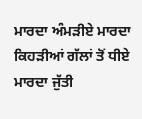ਮਾਰਦਾ ਅੰਮੜੀਏ ਮਾਰਦਾ ਕਿਹੜੀਆਂ ਗੱਲਾਂ ਤੋਂ ਧੀਏ ਮਾਰਦਾ ਜੁੱਤੀ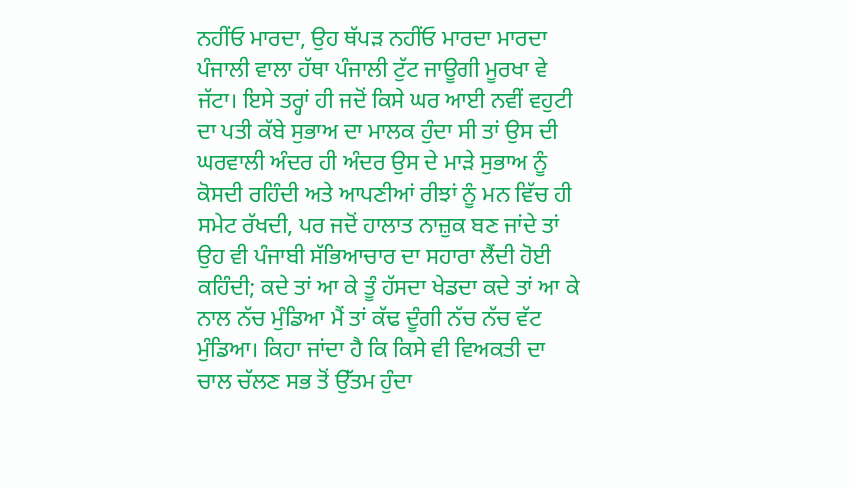ਨਹੀਂਓ ਮਾਰਦਾ, ਉਹ ਥੱਪੜ ਨਹੀਂਓ ਮਾਰਦਾ ਮਾਰਦਾ ਪੰਜਾਲੀ ਵਾਲਾ ਹੱਥਾ ਪੰਜਾਲੀ ਟੁੱਟ ਜਾਊਗੀ ਮੂਰਖਾ ਵੇ ਜੱਟਾ। ਇਸੇ ਤਰ੍ਹਾਂ ਹੀ ਜਦੋਂ ਕਿਸੇ ਘਰ ਆਈ ਨਵੀਂ ਵਹੁਟੀ ਦਾ ਪਤੀ ਕੱਬੇ ਸੁਭਾਅ ਦਾ ਮਾਲਕ ਹੁੰਦਾ ਸੀ ਤਾਂ ਉਸ ਦੀ ਘਰਵਾਲੀ ਅੰਦਰ ਹੀ ਅੰਦਰ ਉਸ ਦੇ ਮਾੜੇ ਸੁਭਾਅ ਨੂੰ ਕੋਸਦੀ ਰਹਿੰਦੀ ਅਤੇ ਆਪਣੀਆਂ ਰੀਝਾਂ ਨੂੰ ਮਨ ਵਿੱਚ ਹੀ ਸਮੇਟ ਰੱਖਦੀ, ਪਰ ਜਦੋਂ ਹਾਲਾਤ ਨਾਜ਼ੁਕ ਬਣ ਜਾਂਦੇ ਤਾਂ ਉਹ ਵੀ ਪੰਜਾਬੀ ਸੱਭਿਆਚਾਰ ਦਾ ਸਹਾਰਾ ਲੈਂਦੀ ਹੋਈ ਕਹਿੰਦੀ; ਕਦੇ ਤਾਂ ਆ ਕੇ ਤੂੰ ਹੱਸਦਾ ਖੇਡਦਾ ਕਦੇ ਤਾਂ ਆ ਕੇ ਨਾਲ ਨੱਚ ਮੁੰਡਿਆ ਮੈਂ ਤਾਂ ਕੱਢ ਦੂੰਗੀ ਨੱਚ ਨੱਚ ਵੱਟ ਮੁੰਡਿਆ। ਕਿਹਾ ਜਾਂਦਾ ਹੈ ਕਿ ਕਿਸੇ ਵੀ ਵਿਅਕਤੀ ਦਾ ਚਾਲ ਚੱਲਣ ਸਭ ਤੋਂ ਉੱਤਮ ਹੁੰਦਾ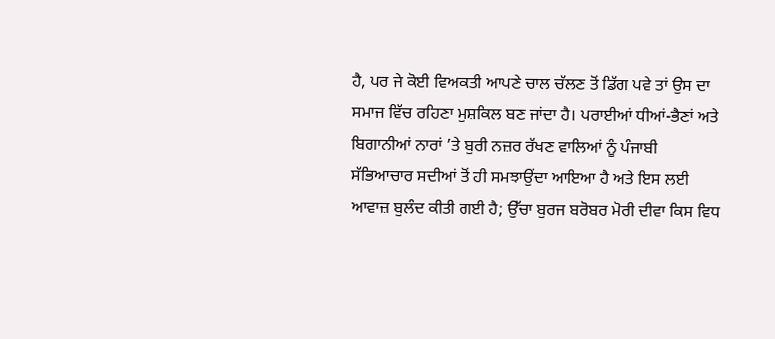ਹੈ, ਪਰ ਜੇ ਕੋਈ ਵਿਅਕਤੀ ਆਪਣੇ ਚਾਲ ਚੱਲਣ ਤੋਂ ਡਿੱਗ ਪਵੇ ਤਾਂ ਉਸ ਦਾ ਸਮਾਜ ਵਿੱਚ ਰਹਿਣਾ ਮੁਸ਼ਕਿਲ ਬਣ ਜਾਂਦਾ ਹੈ। ਪਰਾਈਆਂ ਧੀਆਂ-ਭੈਣਾਂ ਅਤੇ ਬਿਗਾਨੀਆਂ ਨਾਰਾਂ ’ਤੇ ਬੁਰੀ ਨਜ਼ਰ ਰੱਖਣ ਵਾਲਿਆਂ ਨੂੰ ਪੰਜਾਬੀ ਸੱਭਿਆਚਾਰ ਸਦੀਆਂ ਤੋਂ ਹੀ ਸਮਝਾਉਂਦਾ ਆਇਆ ਹੈ ਅਤੇ ਇਸ ਲਈ ਆਵਾਜ਼ ਬੁਲੰਦ ਕੀਤੀ ਗਈ ਹੈ; ਉੱਚਾ ਬੁਰਜ ਬਰੋਬਰ ਮੋਰੀ ਦੀਵਾ ਕਿਸ ਵਿਧ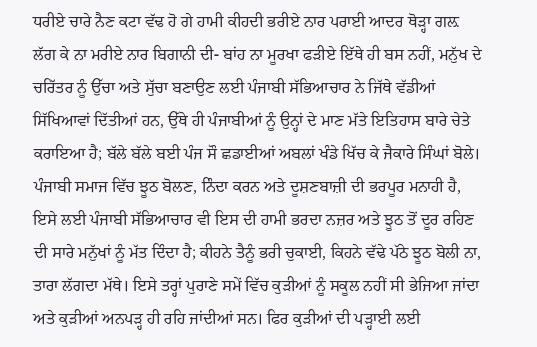ਧਰੀਏ ਚਾਰੇ ਨੈਣ ਕਟਾ ਵੱਢ ਹੋ ਗੇ ਹਾਮੀ ਕੀਹਦੀ ਭਰੀਏ ਨਾਰ ਪਰਾਈ ਆਦਰ ਥੋੜ੍ਹਾ ਗਲ਼ ਲੱਗ ਕੇ ਨਾ ਮਰੀਏ ਨਾਰ ਬਿਗਾਨੀ ਦੀ- ਬਾਂਹ ਨਾ ਮੂਰਖਾ ਫੜੀਏ ਇੱਥੇ ਹੀ ਬਸ ਨਹੀਂ, ਮਨੁੱਖ ਦੇ ਚਰਿੱਤਰ ਨੂੰ ਉੱਚਾ ਅਤੇ ਸੁੱਚਾ ਬਣਾਉਣ ਲਈ ਪੰਜਾਬੀ ਸੱਭਿਆਚਾਰ ਨੇ ਜਿੱਥੇ ਵੱਡੀਆਂ ਸਿੱਖਿਆਵਾਂ ਦਿੱਤੀਆਂ ਹਨ, ਉੱਥੇ ਹੀ ਪੰਜਾਬੀਆਂ ਨੂੰ ਉਨ੍ਹਾਂ ਦੇ ਮਾਣ ਮੱਤੇ ਇਤਿਹਾਸ ਬਾਰੇ ਚੇਤੇ ਕਰਾਇਆ ਹੈ; ਬੱਲੇ ਬੱਲੇ ਬਈ ਪੰਜ ਸੌ ਛਡਾਈਆਂ ਅਬਲਾਂ ਖੰਡੇ ਖਿੱਚ ਕੇ ਜੈਕਾਰੇ ਸਿੰਘਾਂ ਬੋਲੇ। ਪੰਜਾਬੀ ਸਮਾਜ ਵਿੱਚ ਝੂਠ ਬੋਲਣ, ਨਿੰਦਾ ਕਰਨ ਅਤੇ ਦੂਸ਼ਣਬਾਜ਼ੀ ਦੀ ਭਰਪੂਰ ਮਨਾਹੀ ਹੈ, ਇਸੇ ਲਈ ਪੰਜਾਬੀ ਸੱਭਿਆਚਾਰ ਵੀ ਇਸ ਦੀ ਹਾਮੀ ਭਰਦਾ ਨਜ਼ਰ ਅਤੇ ਝੂਠ ਤੋਂ ਦੂਰ ਰਹਿਣ ਦੀ ਸਾਰੇ ਮਨੁੱਖਾਂ ਨੂੰ ਮੱਤ ਦਿੰਦਾ ਹੈ; ਕੀਹਨੇ ਤੈਨੂੰ ਭਰੀ ਚੁਕਾਈ, ਕਿਹਨੇ ਵੱਢੇ ਪੱਠੇ ਝੂਠ ਬੋਲੀ ਨਾ, ਤਾਰਾ ਲੱਗਦਾ ਮੱਥੇ। ਇਸੇ ਤਰ੍ਹਾਂ ਪੁਰਾਣੇ ਸਮੇਂ ਵਿੱਚ ਕੁੜੀਆਂ ਨੂੰ ਸਕੂਲ ਨਹੀਂ ਸੀ ਭੇਜਿਆ ਜਾਂਦਾ ਅਤੇ ਕੁੜੀਆਂ ਅਨਪੜ੍ਹ ਹੀ ਰਹਿ ਜਾਂਦੀਆਂ ਸਨ। ਫਿਰ ਕੁੜੀਆਂ ਦੀ ਪੜ੍ਹਾਈ ਲਈ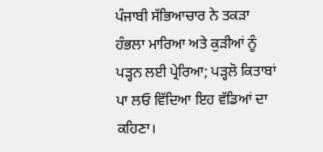ਪੰਜਾਬੀ ਸੱਭਿਆਚਾਰ ਨੇ ਤਕੜਾ ਹੰਭਲਾ ਮਾਰਿਆ ਅਤੇ ਕੁੜੀਆਂ ਨੂੰ ਪੜ੍ਹਨ ਲਈ ਪ੍ਰੇਰਿਆ; ਪੜ੍ਹਲੋ ਕਿਤਾਬਾਂ ਪਾ ਲਓ ਵਿੱਦਿਆ ਇਹ ਵੱਡਿਆਂ ਦਾ ਕਹਿਣਾ।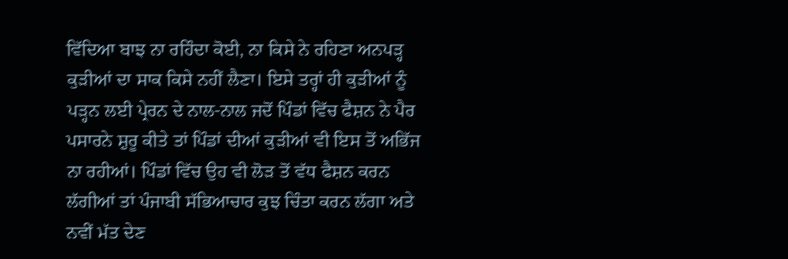ਵਿੱਦਿਆ ਬਾਝ ਨਾ ਰਹਿੰਦਾ ਕੋਈ, ਨਾ ਕਿਸੇ ਨੇ ਰਹਿਣਾ ਅਨਪੜ੍ਹ ਕੁੜੀਆਂ ਦਾ ਸਾਕ ਕਿਸੇ ਨਹੀਂ ਲੈਣਾ। ਇਸੇ ਤਰ੍ਹਾਂ ਹੀ ਕੁੜੀਆਂ ਨੂੰ ਪੜ੍ਹਨ ਲਈ ਪ੍ਰੇਰਨ ਦੇ ਨਾਲ-ਨਾਲ ਜਦੋਂ ਪਿੰਡਾਂ ਵਿੱਚ ਫੈਸ਼ਨ ਨੇ ਪੈਰ ਪਸਾਰਨੇ ਸ਼ੁਰੂ ਕੀਤੇ ਤਾਂ ਪਿੰਡਾਂ ਦੀਆਂ ਕੁੜੀਆਂ ਵੀ ਇਸ ਤੋਂ ਅਭਿੱਜ ਨਾ ਰਹੀਆਂ। ਪਿੰਡਾਂ ਵਿੱਚ ਉਹ ਵੀ ਲੋੜ ਤੋਂ ਵੱਧ ਫੈਸ਼ਨ ਕਰਨ ਲੱਗੀਆਂ ਤਾਂ ਪੰਜਾਬੀ ਸੱਭਿਆਚਾਰ ਕੁਝ ਚਿੰਤਾ ਕਰਨ ਲੱਗਾ ਅਤੇ ਨਵੀਂ ਮੱਤ ਦੇਣ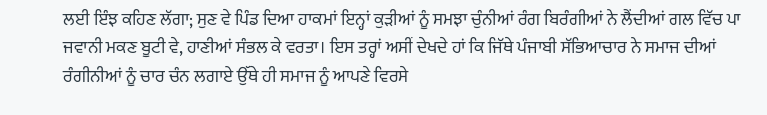ਲਈ ਇੰਝ ਕਹਿਣ ਲੱਗਾ; ਸੁਣ ਵੇ ਪਿੰਡ ਦਿਆ ਹਾਕਮਾਂ ਇਨ੍ਹਾਂ ਕੁੜੀਆਂ ਨੂੰ ਸਮਝਾ ਚੁੰਨੀਆਂ ਰੰਗ ਬਿਰੰਗੀਆਂ ਨੇ ਲੈਂਦੀਆਂ ਗਲ ਵਿੱਚ ਪਾ ਜਵਾਨੀ ਮਕਣ ਬੂਟੀ ਵੇ, ਹਾਣੀਆਂ ਸੰਭਲ ਕੇ ਵਰਤਾ। ਇਸ ਤਰ੍ਹਾਂ ਅਸੀਂ ਦੇਖਦੇ ਹਾਂ ਕਿ ਜਿੱਥੇ ਪੰਜਾਬੀ ਸੱਭਿਆਚਾਰ ਨੇ ਸਮਾਜ ਦੀਆਂ ਰੰਗੀਨੀਆਂ ਨੂੰ ਚਾਰ ਚੰਨ ਲਗਾਏ ਉੱਥੇ ਹੀ ਸਮਾਜ ਨੂੰ ਆਪਣੇ ਵਿਰਸੇ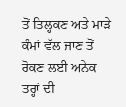ਤੋਂ ਤਿਲ੍ਹਕਣ ਅਤੇ ਮਾੜੇ ਕੰਮਾਂ ਵੱਲ ਜਾਣ ਤੋਂ ਰੋਕਣ ਲਈ ਅਨੇਕ ਤਰ੍ਹਾਂ ਦੀ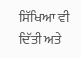ਸਿੱਖਿਆ ਵੀ ਦਿੱਤੀ ਅਤੇ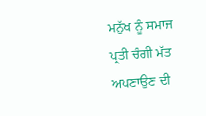ਮਨੁੱਖ ਨੂੰ ਸਮਾਜ ਪ੍ਰਤੀ ਚੰਗੀ ਮੱਤ ਅਪਣਾਉਣ ਦੀ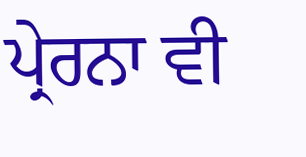ਪ੍ਰੇਰਨਾ ਵੀ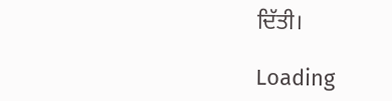ਦਿੱਤੀ।

Loading